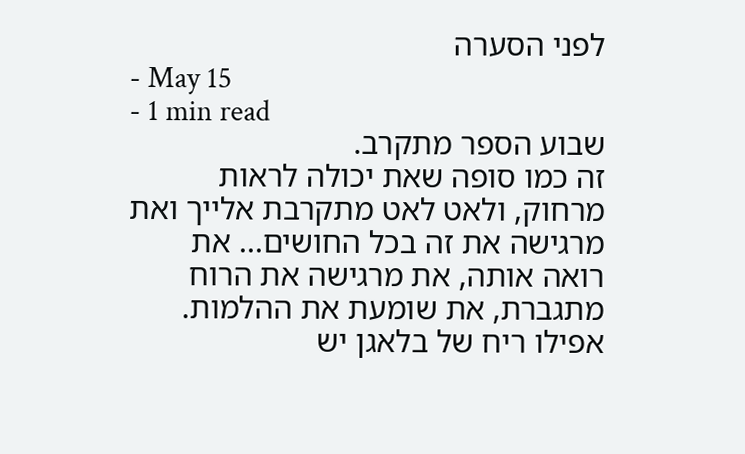לפני הסערה
- May 15
- 1 min read
שבוע הספר מתקרב.
זה כמו סופה שאת יכולה לראות מרחוק, ולאט לאט מתקרבת אלייך ואת מרגישה את זה בכל החושים... את רואה אותה, את מרגישה את הרוח מתגברת, את שומעת את ההלמות. אפילו ריח של בלאגן יש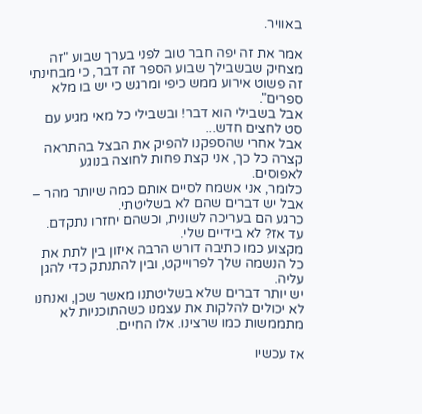באוויר.

אמר את זה יפה חבר טוב לפני בערך שבוע "זה מצחיק שבשבילך שבוע הספר זה דבר, כי מבחינתי זה פשוט אירוע ממש כיפי ומרגש כי יש בו מלא ספרים".
אבל בשבילי הוא דבר! ובשבילי כל מאי מגיע עם סט לחצים חדש...
אבל אחרי שהספקנו להפיק את הבצל בהתראה קצרה כל כך, אני קצת פחות לחוצה בנוגע לאפוסים.
כלומר, אני אשמח לסיים אותם כמה שיותר מהר – אבל יש דברים שהם לא בשליטתי.
כרגע הם בעריכה לשונית, וכשהם יחזרו נתקדם. עד אז? לא בידיים שלי.
מקצוע כמו כתיבה דורש הרבה איזון בין לתת את כל הנשמה שלך לפרוייקט, ובין להתנתק כדי להגן עליה.
יש יותר דברים שלא בשליטתנו מאשר שכן, ואנחנו לא יכולים להלקות את עצמנו כשהתוכניות לא מתממשות כמו שרצינו. אלו החיים.

אז עכשיו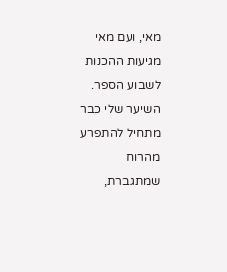מאי, ועם מאי מגיעות ההכנות לשבוע הספר.
השיער שלי כבר מתחיל להתפרע מהרוח שמתגברת,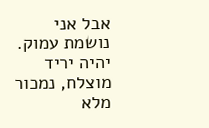אבל אני נושמת עמוק. יהיה יריד מוצלח, נמכור מלא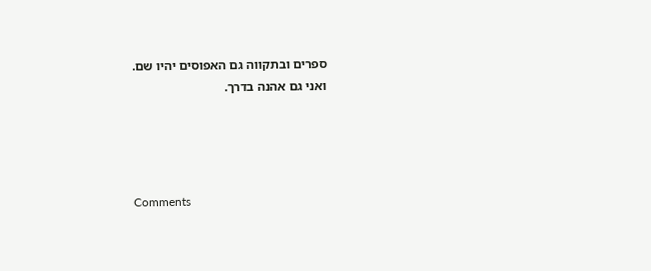ספרים ובתקווה גם האפוסים יהיו שם.
ואני גם אהנה בדרך.




Comments